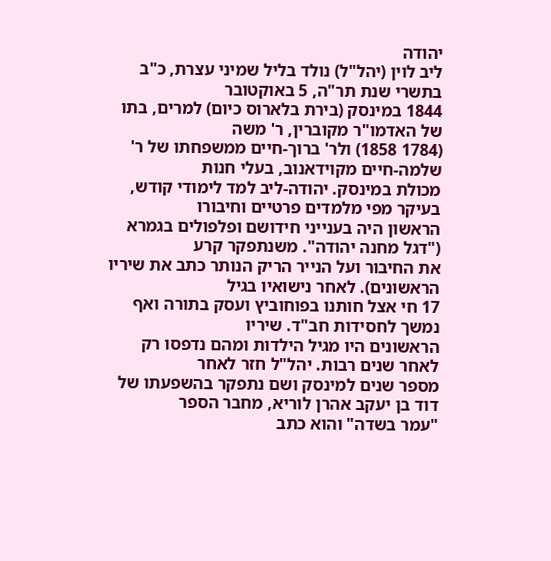יהודה
ליב לוין (יהל"ל) נולד בליל שמיני עצרת, כ"ב בתשרי שנת תר"ה, 5 באוקטובר
1844 במינסק (בירת בלארוס כיום) למרים, בתו של האדמו"ר מקוברין, ר' משה
(1784 1858) ולר' ברוך-חיים ממשפחתו של ר' שלמה-חיים מקוידאנוב, בעלי חנות
מכולת במינסק. יהודה-ליב למד לימודי קודש, בעיקר מפי מלמדים פרטיים וחיבורו
הראשון היה בענייני חידושם ופלפולים בגמרא ("דגל מחנה יהודה". משנתפקר קרע
את החיבור ועל הנייר הריק הנותר כתב את שיריו הראשונים). לאחר נישואיו בגיל
17 חי אצל חותנו בפוחוביץ ועסק בתורה ואף נמשך לחסידות חב"ד. שיריו
הראשונים היו מגיל הילדות ומהם נדפסו רק לאחר שנים רבות. יהל"ל חזר לאחר
מספר שנים למינסק ושם נתפקר בהשפעתו של דוד בן יעקב אהרן לוריא, מחבר הספר
"עמר בשדה" והוא כתב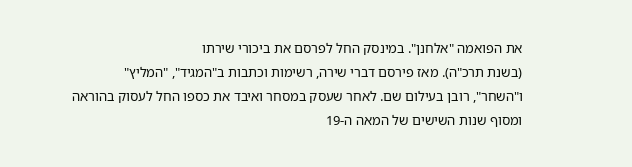את הפואמה "אלחנן". במינסק החל לפרסם את ביכורי שירתו
(בשנת תרכ"ה). מאז פירסם דברי שירה, רשימות וכתבות ב"המגיד", "המליץ"
ו"השחר", רובן בעילום שם. לאחר שעסק במסחר ואיבד את כספו החל לעסוק בהוראה
ומסוף שנות השישים של המאה ה-19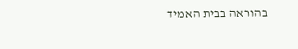בהוראה בבית האמיד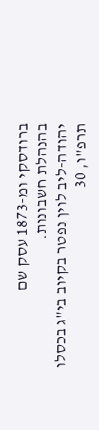ברודסקי ומ-1873 עסק שם
בהנהלת חשבונות.
יהודה-ליב לוין נפטר בקיוב בי"ג בכסלו תרפ"ו, 30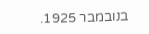בנובמבר 1925.